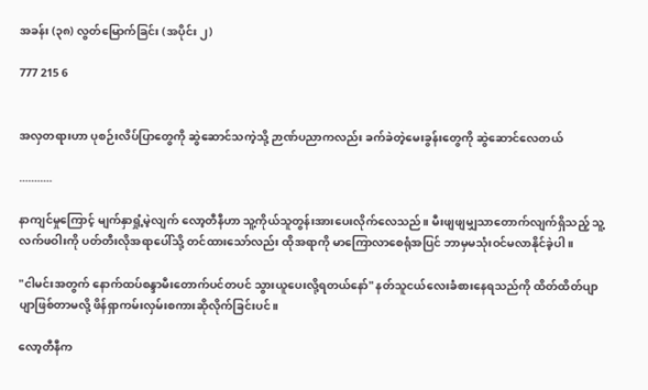အခန်း (၃၈) လွတ်မြောက်ခြင်း (အပိုင်း ၂)

777 215 6


အလှတရားဟာ ပုစဉ်းလိပ်ပြာတွေကို ဆွဲဆောင်သကဲ့သို့ ဉာဏ်ပညာကလည်း ခက်ခဲတဲ့မေးခွန်းတွေကို ဆွဲဆောင်လေတယ်

...........

နာကျင်မှုကြောင့် မျက်နှာရှုံ့မဲ့လျက် လော့တီနီဟာ သူ့ကိုယ်သူတွန်းအားပေးလိုက်လေသည်။ မီးဖျဖျမျှသာတောက်လျက်ရှိသည့် သူ့လက်ဖဝါးကို ပတ်တီးလိုအရာပေါ်သို့ တင်ထားသော်လည်း ထိုအရာကို မာကြောလာစေရုံအပြင် ဘာမှမသုံးဝင်မလာနိုင်ခဲ့ပါ။

"ငါမင်းအတွက် နောက်ထပ်စန္ဒာမီးတောက်ပင်တပင် သွားယူပေးလို့ရတယ်နော်" နတ်သူငယ်လေးခံစားနေရသည်ကို ထိတ်ထိတ်ပျာပျာဖြစ်တာမလို့ ဖိန်ရှာကမ်းလှမ်းစကားဆိုလိုက်ခြင်းပင်။

လော့တီနီက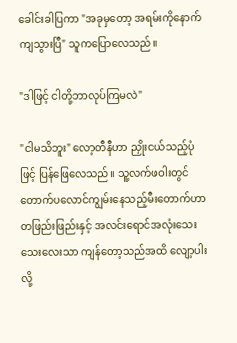ခေါင်းခါပြကာ "အခုမှတော့ အရမ်းကိုနောက်ကျသွားပြီ" သူကပြောလေသည်။

"ဒါဖြင့် ငါတို့ဘာလုပ်ကြမလဲ"

"ငါမသိဘူး" လော့တီနီဟာ ညှိုးငယ်သည့်ပုံဖြင့် ပြန်ဖြေလေသည်။ သူ့လက်ဖဝါးတွင် တောက်ပလောင်ကျွမ်းနေသည့်မီးတောက်ဟာ တဖြည်းဖြည်းနှင့် အလင်းရောင်အလုံးသေးသေးလေးသာ ကျန်တော့သည်အထိ လျော့ပါးလို့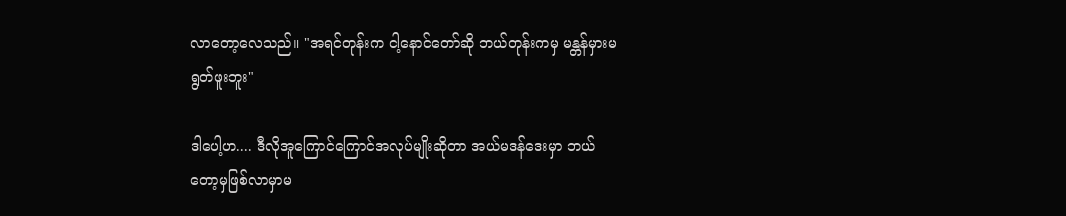လာတော့လေသည်။ "အရင်တုန်းက ငါ့နောင်တော်ဆို ဘယ်တုန်းကမှ မန္တန်မှားမရွတ်ဖူးဘူး"

ဒါပေါ့ဟ.... ဒီလိုအူကြောင်ကြောင်အလုပ်မျိုးဆိုတာ အယ်မဒန်ဒေးမှာ ဘယ်တော့မှဖြစ်လာမှာမ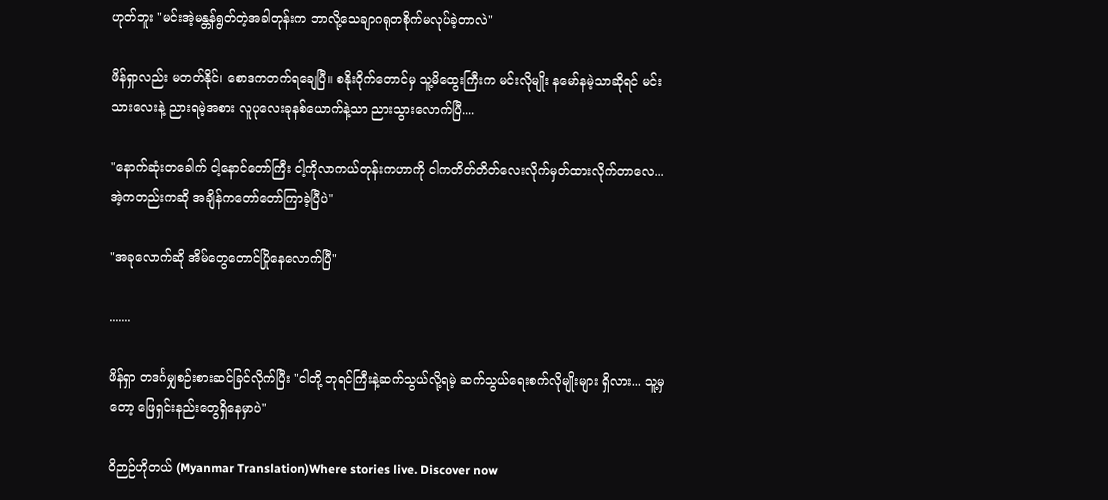ဟုတ်ဘူး "မင်းအဲ့မန္တန်ရွတ်တဲ့အခါတုန်းက ဘာလို့သေချာဂရုတစိုက်မလုပ်ခဲ့တာလဲ"

ဖိန်ရှာလည်း မတတ်နိုင်၊ စောဒကတက်ရချေပြီ။ စနိုးဝိုက်တောင်မှ သူ့မိထွေးကြီးက မင်းလိုမျိုး နမော်နမဲ့သာဆိုရင် မင်းသားလေးနဲ့ ညားရမဲ့အစား လူပုလေးခုနစ်ယောက်နဲ့သာ ညားသွားလောက်ပြီ....

"နောက်ဆုံးတခေါက် ငါ့နောင်တော်ကြီး ငါ့ကိုလာကယ်တုန်းကဟာကို ငါကတိတ်တိတ်လေးလိုက်မှတ်ထားလိုက်တာလေ... အဲ့ကတည်းကဆို အချိန်ကတော်တော်ကြာခဲ့ပြီပဲ"

"အခုလောက်ဆို အိမ်တွေတောင်ပြိုနေလောက်ပြီ"

.......

ဖိန်ရှာ တဒင်္ဂမျှစဉ်းစားဆင်ခြင်လိုက်ပြီး "ငါတို့ ဘုရင်ကြီးနဲ့ဆက်သွယ်လို့ရမဲ့ ဆက်သွယ်ရေးစက်လိုမျိုးများ ရှိလား... သူ့မှတော့ ဖြေရှင်းနည်းတွေရှိနေမှာပဲ"

ဝိဉာဉ်ဟိုတယ် (Myanmar Translation)Where stories live. Discover now